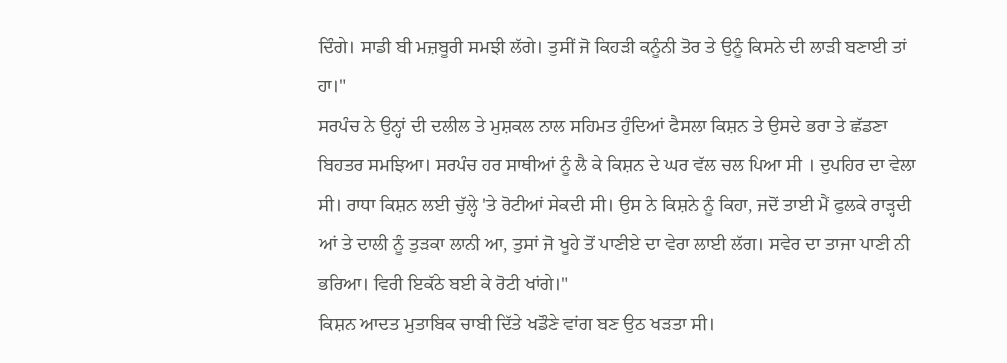ਦਿੰਗੇ। ਸਾਡੀ ਬੀ ਮਜ਼ਬੂਰੀ ਸਮਝੀ ਲੱਗੇ। ਤੁਸੀਂ ਜੋ ਕਿਹੜੀ ਕਨੂੰਨੀ ਤੋਰ ਤੇ ਉਨੂੰ ਕਿਸਨੇ ਦੀ ਲਾੜੀ ਬਣਾਈ ਤਾਂ ਹਾ।"
ਸਰਪੰਚ ਨੇ ਉਨ੍ਹਾਂ ਦੀ ਦਲੀਲ ਤੇ ਮੁਸ਼ਕਲ ਨਾਲ ਸਹਿਮਤ ਹੁੰਦਿਆਂ ਫੈਸਲਾ ਕਿਸ਼ਨ ਤੇ ਉਸਦੇ ਭਰਾ ਤੇ ਛੱਡਣਾ ਬਿਹਤਰ ਸਮਝਿਆ। ਸਰਪੰਚ ਹਰ ਸਾਥੀਆਂ ਨੂੰ ਲੈ ਕੇ ਕਿਸ਼ਨ ਦੇ ਘਰ ਵੱਲ ਚਲ ਪਿਆ ਸੀ । ਦੁਪਹਿਰ ਦਾ ਵੇਲਾ ਸੀ। ਰਾਧਾ ਕਿਸ਼ਨ ਲਈ ਚੁੱਲ੍ਹੇ 'ਤੇ ਰੋਟੀਆਂ ਸੇਕਦੀ ਸੀ। ਉਸ ਨੇ ਕਿਸ਼ਨੇ ਨੂੰ ਕਿਹਾ, ਜਦੋਂ ਤਾਈ ਮੈਂ ਫੁਲਕੇ ਰਾੜ੍ਹਦੀ ਆਂ ਤੇ ਦਾਲੀ ਨੂੰ ਤੁੜਕਾ ਲਾਨੀ ਆ, ਤੁਸਾਂ ਜੋ ਖੂਹੇ ਤੋਂ ਪਾਣੀਏ ਦਾ ਵੇਰਾ ਲਾਈ ਲੱਗ। ਸਵੇਰ ਦਾ ਤਾਜਾ ਪਾਣੀ ਨੀ ਭਰਿਆ। ਵਿਰੀ ਇਕੱਠੇ ਬਈ ਕੇ ਰੋਟੀ ਖਾਂਗੇ।"
ਕਿਸ਼ਨ ਆਦਤ ਮੁਤਾਬਿਕ ਚਾਬੀ ਦਿੱਤੇ ਖਡੌਣੇ ਵਾਂਗ ਬਣ ਉਠ ਖੜਤਾ ਸੀ।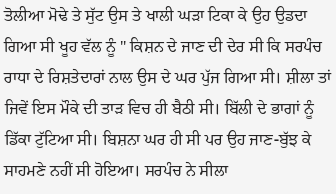ਤੋਲੀਆ ਮੋਢੇ ਤੇ ਸੁੱਟ ਉਸ ਤੇ ਖਾਲੀ ਘੜਾ ਟਿਕਾ ਕੇ ਉਹ ਉਡਦਾ ਗਿਆ ਸੀ ਖੂਹ ਵੱਲ ਨੂੰ " ਕਿਸ਼ਨ ਦੇ ਜਾਣ ਦੀ ਦੇਰ ਸੀ ਕਿ ਸਰਪੰਚ ਰਾਧਾ ਦੇ ਰਿਸ਼ਤੇਦਾਰਾਂ ਨਾਲ ਉਸ ਦੇ ਘਰ ਪੁੱਜ ਗਿਆ ਸੀ। ਸ਼ੀਲਾ ਤਾਂ ਜਿਵੇਂ ਇਸ ਮੌਕੇ ਦੀ ਤਾੜ ਵਿਚ ਹੀ ਬੈਠੀ ਸੀ। ਬਿੱਲੀ ਦੇ ਭਾਗਾਂ ਨੂੰ ਡਿੱਕਾ ਟੁੱਟਿਆ ਸੀ। ਬਿਸ਼ਨਾ ਘਰ ਹੀ ਸੀ ਪਰ ਉਹ ਜਾਣ-ਬੁੱਝ ਕੇ ਸਾਹਮਣੇ ਨਹੀਂ ਸੀ ਹੋਇਆ। ਸਰਪੰਚ ਨੇ ਸੀਲਾ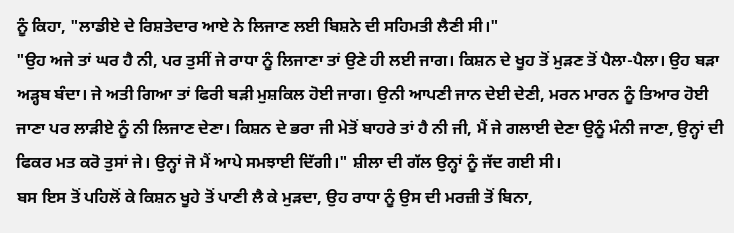ਨੂੰ ਕਿਹਾ, "ਲਾਡੀਏ ਦੇ ਰਿਸ਼ਤੇਦਾਰ ਆਏ ਨੇ ਲਿਜਾਣ ਲਈ ਬਿਸ਼ਨੇ ਦੀ ਸਹਿਮਤੀ ਲੈਣੀ ਸੀ।"
"ਉਹ ਅਜੇ ਤਾਂ ਘਰ ਹੈ ਨੀ, ਪਰ ਤੁਸੀਂ ਜੇ ਰਾਧਾ ਨੂੰ ਲਿਜਾਣਾ ਤਾਂ ਉਣੇ ਹੀ ਲਈ ਜਾਗ। ਕਿਸ਼ਨ ਦੇ ਖੂਹ ਤੋਂ ਮੁੜਣ ਤੋਂ ਪੈਲਾ-ਪੈਲਾ। ਉਹ ਬੜਾ ਅੜ੍ਹਬ ਬੰਦਾ। ਜੇ ਅਤੀ ਗਿਆ ਤਾਂ ਫਿਰੀ ਬੜੀ ਮੁਸ਼ਕਿਲ ਹੋਈ ਜਾਗ। ਉਨੀ ਆਪਣੀ ਜਾਨ ਦੇਈ ਦੇਣੀ, ਮਰਨ ਮਾਰਨ ਨੂੰ ਤਿਆਰ ਹੋਈ ਜਾਣਾ ਪਰ ਲਾੜੀਏ ਨੂੰ ਨੀ ਲਿਜਾਣ ਦੇਣਾ। ਕਿਸ਼ਨ ਦੇ ਭਰਾ ਜੀ ਮੇਤੋਂ ਬਾਹਰੇ ਤਾਂ ਹੈ ਨੀ ਜੀ, ਮੈਂ ਜੇ ਗਲਾਈ ਦੇਣਾ ਉਨੂੰ ਮੰਨੀ ਜਾਣਾ, ਉਨ੍ਹਾਂ ਦੀ ਫਿਕਰ ਮਤ ਕਰੋ ਤੁਸਾਂ ਜੇ। ਉਨ੍ਹਾਂ ਜੋ ਮੈਂ ਆਪੇ ਸਮਝਾਈ ਦਿੱਗੀ।" ਸ਼ੀਲਾ ਦੀ ਗੱਲ ਉਨ੍ਹਾਂ ਨੂੰ ਜੱਦ ਗਈ ਸੀ।
ਬਸ ਇਸ ਤੋਂ ਪਹਿਲੋਂ ਕੇ ਕਿਸ਼ਨ ਖੂਹੇ ਤੋਂ ਪਾਣੀ ਲੈ ਕੇ ਮੁੜਦਾ, ਉਹ ਰਾਧਾ ਨੂੰ ਉਸ ਦੀ ਮਰਜ਼ੀ ਤੋਂ ਬਿਨਾ,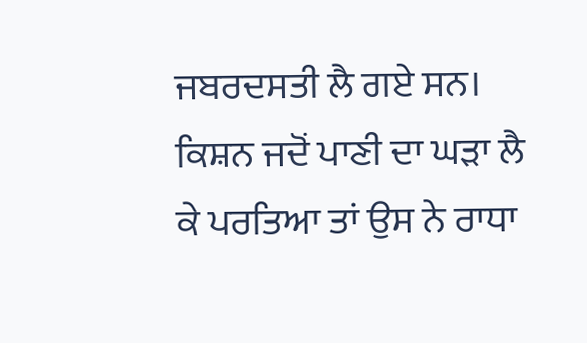ਜਬਰਦਸਤੀ ਲੈ ਗਏ ਸਨ। ਕਿਸ਼ਨ ਜਦੋਂ ਪਾਣੀ ਦਾ ਘੜਾ ਲੈ ਕੇ ਪਰਤਿਆ ਤਾਂ ਉਸ ਨੇ ਰਾਧਾ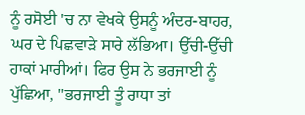ਨੂੰ ਰਸੋਈ 'ਚ ਨਾ ਵੇਖਕੇ ਉਸਨੂੰ ਅੰਦਰ-ਬਾਹਰ, ਘਰ ਦੇ ਪਿਛਵਾੜੇ ਸਾਰੇ ਲੱਭਿਆ। ਉੱਚੀ-ਉੱਚੀ ਹਾਕਾਂ ਮਾਰੀਆਂ। ਫਿਰ ਉਸ ਨੇ ਭਰਜਾਈ ਨੂੰ ਪੁੱਛਿਆ, "ਭਰਜਾਈ ਤੂੰ ਰਾਧਾ ਤਾਂ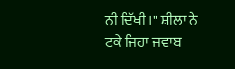ਨੀ ਦਿੱਖੀ।" ਸ਼ੀਲਾ ਨੇ ਟਕੇ ਜਿਹਾ ਜਵਾਬ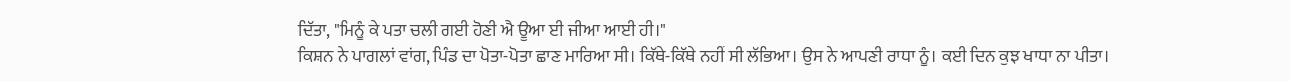ਦਿੱਤਾ, "ਮਿਨੂੰ ਕੇ ਪਤਾ ਚਲੀ ਗਈ ਹੋਣੀ ਐ ਊਆ ਈ ਜੀਆ ਆਈ ਹੀ।"
ਕਿਸ਼ਨ ਨੇ ਪਾਗਲਾਂ ਵਾਂਗ, ਪਿੰਡ ਦਾ ਪੋਤਾ-ਪੋਤਾ ਛਾਣ ਮਾਰਿਆ ਸੀ। ਕਿੱਥੇ-ਕਿੱਥੇ ਨਹੀਂ ਸੀ ਲੱਭਿਆ। ਉਸ ਨੇ ਆਪਣੀ ਰਾਧਾ ਨੂੰ। ਕਈ ਦਿਨ ਕੁਝ ਖਾਧਾ ਨਾ ਪੀਤਾ।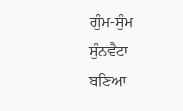ਗੁੰਮ-ਸੁੰਮ ਸੁੰਨਵੈਟਾ ਬਣਿਆ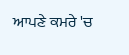ਆਪਣੇ ਕਮਰੇ 'ਚ